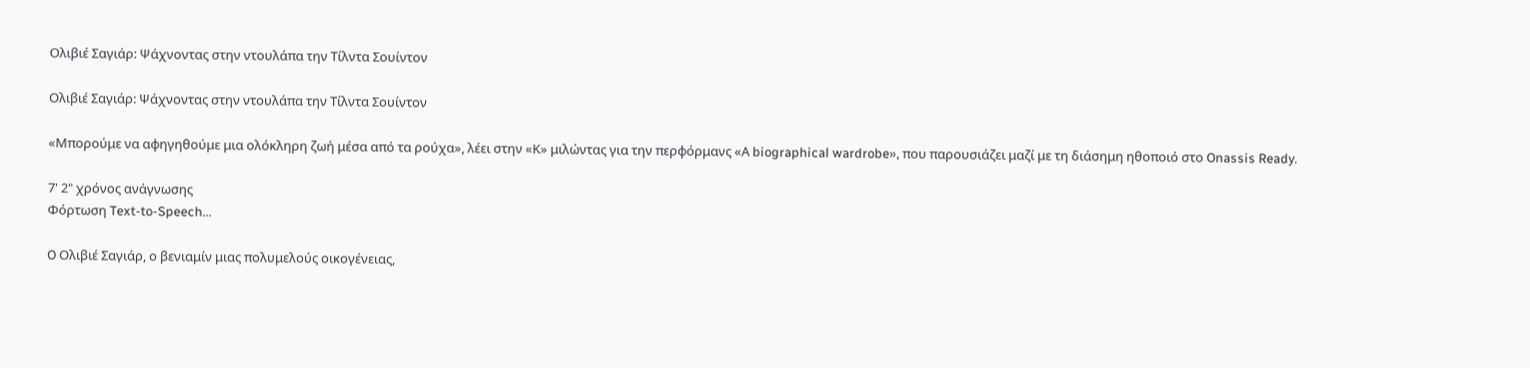Ολιβιέ Σαγιάρ: Ψάχνοντας στην ντουλάπα την Τίλντα Σουίντον

Ολιβιέ Σαγιάρ: Ψάχνοντας στην ντουλάπα την Τίλντα Σουίντον

«Μπορούμε να αφηγηθούμε μια ολόκληρη ζωή μέσα από τα ρούχα», λέει στην «Κ» μιλώντας για την περφόρμανς «Α biographical wardrobe», που παρουσιάζει μαζί με τη διάσημη ηθοποιό στο Onassis Ready.

7' 2" χρόνος ανάγνωσης
Φόρτωση Text-to-Speech...

O Ολιβιέ Σαγιάρ, ο βενιαμίν μιας πολυμελούς οικογένειας,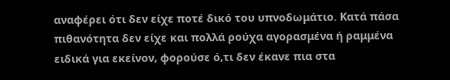αναφέρει ότι δεν είχε ποτέ δικό του υπνοδωμάτιο. Κατά πάσα πιθανότητα δεν είχε και πολλά ρούχα αγορασμένα ή ραμμένα ειδικά για εκείνον, φορούσε ό,τι δεν έκανε πια στα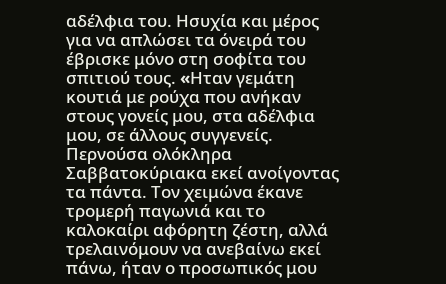αδέλφια του. Ησυχία και μέρος για να απλώσει τα όνειρά του έβρισκε μόνο στη σοφίτα του σπιτιού τους. «Hταν γεμάτη κουτιά με ρούχα που ανήκαν στους γονείς μου, στα αδέλφια μου, σε άλλους συγγενείς. Περνούσα ολόκληρα Σαββατοκύριακα εκεί ανοίγοντας τα πάντα. Τον χειμώνα έκανε τρομερή παγωνιά και το καλοκαίρι αφόρητη ζέστη, αλλά  τρελαινόμουν να ανεβαίνω εκεί πάνω, ήταν ο προσωπικός μου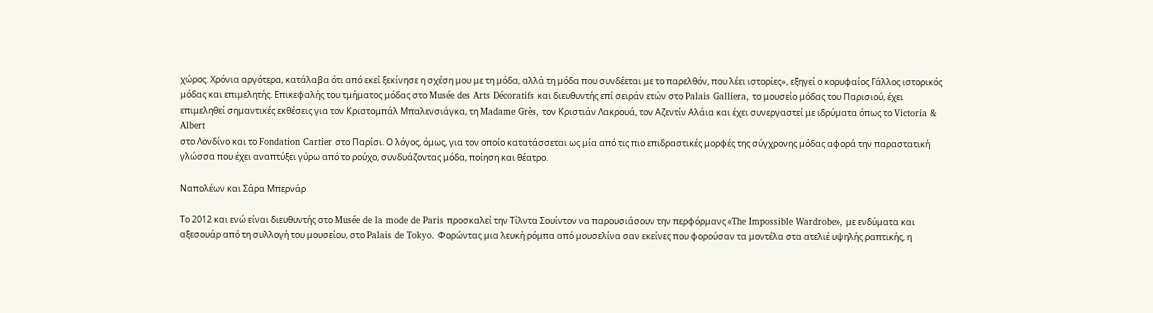χώρος. Χρόνια αργότερα, κατάλαβα ότι από εκεί ξεκίνησε η σχέση μου με τη μόδα, αλλά τη μόδα που συνδέεται με το παρελθόν, που λέει ιστορίες», εξηγεί ο κορυφαίος Γάλλος ιστορικός μόδας και επιμελητής. Επικεφαλής του τμήματος μόδας στο Musée des Arts Décoratifs και διευθυντής επί σειράν ετών στο Palais Galliera, το μουσείο μόδας του Παρισιού, έχει επιμεληθεί σημαντικές εκθέσεις για τον Κριστομπάλ Μπαλενσιάγκα, τη Madame Grès, τον Κριστιάν Λακρουά, τον Αζεντίν Αλάια και έχει συνεργαστεί με ιδρύματα όπως το Victoria & Albert
στο Λονδίνο και το Fondation Cartier στο Παρίσι. Ο λόγος, όμως, για τον οποίο κατατάσσεται ως μία από τις πιο επιδραστικές μορφές της σύγχρονης μόδας αφορά την παραστατική γλώσσα που έχει αναπτύξει γύρω από το ρούχο, συνδυάζοντας μόδα, ποίηση και θέατρο.

Ναπολέων και Σάρα Μπερνάρ

Το 2012 και ενώ είναι διευθυντής στο Musée de la mode de Paris προσκαλεί την Τίλντα Σουίντον να παρουσιάσουν την περφόρμανς «The Impossible Wardrobe», με ενδύματα και αξεσουάρ από τη συλλογή του μουσείου, στο Palais de Tokyo. Φορώντας μια λευκή ρόμπα από μουσελίνα σαν εκείνες που φορούσαν τα μοντέλα στα ατελιέ υψηλής ραπτικής, η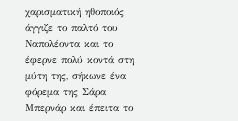χαρισματική ηθοποιός άγγιζε το παλτό του Ναπολέοντα και το έφερνε πολύ κοντά στη μύτη της, σήκωνε ένα φόρεμα της Σάρα Μπερνάρ και έπειτα το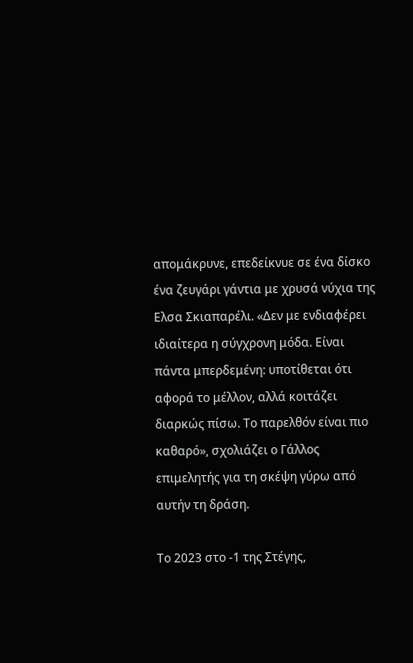απομάκρυνε, επεδείκνυε σε ένα δίσκο ένα ζευγάρι γάντια με χρυσά νύχια της Ελσα Σκιαπαρέλι. «Δεν με ενδιαφέρει ιδιαίτερα η σύγχρονη μόδα. Είναι πάντα μπερδεμένη: υποτίθεται ότι αφορά το μέλλον, αλλά κοιτάζει διαρκώς πίσω. Το παρελθόν είναι πιο καθαρό», σχολιάζει ο Γάλλος επιμελητής για τη σκέψη γύρω από αυτήν τη δράση.

Το 2023 στο -1 της Στέγης,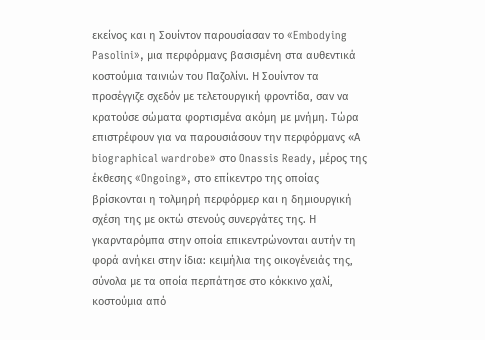εκείνος και η Σουίντον παρουσίασαν το «Embodying Pasolini», μια περφόρμανς βασισμένη στα αυθεντικά κοστούμια ταινιών του Παζολίνι. Η Σουίντον τα προσέγγιζε σχεδόν με τελετουργική φροντίδα, σαν να κρατούσε σώματα φορτισμένα ακόμη με μνήμη. Τώρα επιστρέφουν για να παρουσιάσουν την περφόρμανς «Α biographical wardrobe» στο Onassis Ready, μέρος της έκθεσης «Ongoing», στο επίκεντρο της οποίας βρίσκονται η τολμηρή περφόρμερ και η δημιουργική σχέση της με οκτώ στενούς συνεργάτες της. Η γκαρνταρόμπα στην οποία επικεντρώνονται αυτήν τη φορά ανήκει στην ίδια: κειμήλια της οικογένειάς της, σύνολα με τα οποία περπάτησε στο κόκκινο χαλί, κοστούμια από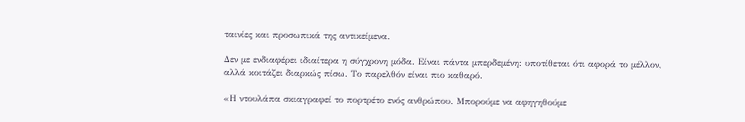ταινίες και προσωπικά της αντικείμενα.

Δεν με ενδιαφέρει ιδιαίτερα η σύγχρονη μόδα. Είναι πάντα μπερδεμένη: υποτίθεται ότι αφορά το μέλλον, αλλά κοιτάζει διαρκώς πίσω. Το παρελθόν είναι πιο καθαρό.

«Η ντουλάπα σκιαγραφεί το πορτρέτο ενός ανθρώπου. Μπορούμε να αφηγηθούμε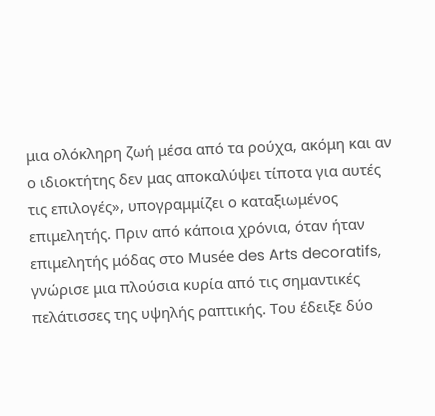μια ολόκληρη ζωή μέσα από τα ρούχα, ακόμη και αν ο ιδιοκτήτης δεν μας αποκαλύψει τίποτα για αυτές τις επιλογές», υπογραμμίζει ο καταξιωμένος επιμελητής. Πριν από κάποια χρόνια, όταν ήταν επιμελητής μόδας στο Μusée des Arts decoratifs, γνώρισε μια πλούσια κυρία από τις σημαντικές πελάτισσες της υψηλής ραπτικής. Του έδειξε δύο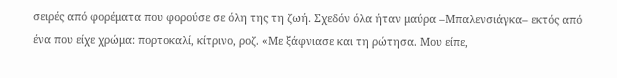σειρές από φορέματα που φορούσε σε όλη της τη ζωή. Σχεδόν όλα ήταν μαύρα –Μπαλενσιάγκα– εκτός από ένα που είχε χρώμα: πορτοκαλί, κίτρινο, ροζ. «Με ξάφνιασε και τη ρώτησα. Μου είπε,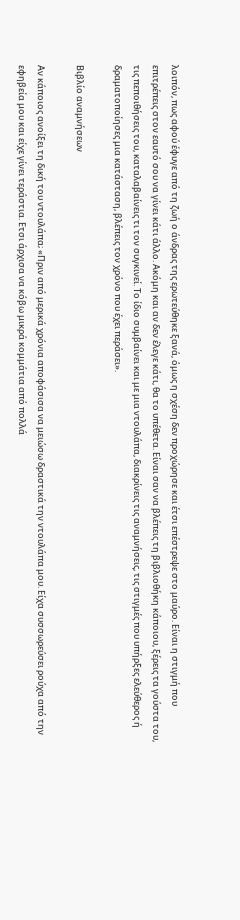λοιπόν, πως αφού έφυγε από τη ζωή ο άνδρας της ερωτεύθηκε ξανά, όμως η σχέση δεν προχώρησε και έτσι επέστρεψε στο μαύρο. Είναι η στιγμή που επιτρέπεις στον εαυτό σου να γίνει κάτι άλλο. Ακόμη και αν δεν έλεγε κάτι, θα το υπέθετα. Είναι σαν να βλέπεις τη βιβλιοθήκη κάποιου, ξέρεις τα γούστα του, τις πεποιθήσεις του, καταλαβαίνεις τι τον συγκινεί. Το ίδιο συμβαίνει και με μια ντουλάπα, διακρίνεις τις αναμνήσεις, τις στιγμές που υπήρξες ελεύθερος ή δραματοποίησες μια κατάσταση, βλέπεις τον χρόνο που έχει περάσει».

Βιβλίο αναμνήσεων

Αν κάποιος ανοίξει τη δική του ντουλάπα; «Πριν από μερικά χρόνια αποφάσισα να μειώσω δραστικά την ντουλάπα μου. Είχα συσσωρεύσει ρούχα από την εφηβεία μου και είχε γίνει τεράστια. Ετσι άρχισα να κόβω μικρά κομμάτια από πολλά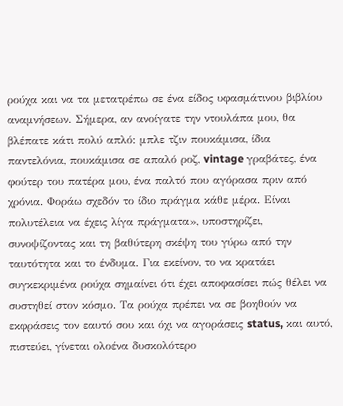ρούχα και να τα μετατρέπω σε ένα είδος υφασμάτινου βιβλίου αναμνήσεων. Σήμερα, αν ανοίγατε την ντουλάπα μου, θα βλέπατε κάτι πολύ απλό: μπλε τζιν πουκάμισα, ίδια παντελόνια, πουκάμισα σε απαλό ροζ, vintage γραβάτες, ένα φούτερ του πατέρα μου, ένα παλτό που αγόρασα πριν από χρόνια. Φοράω σχεδόν το ίδιο πράγμα κάθε μέρα. Είναι πολυτέλεια να έχεις λίγα πράγματα», υποστηρίζει, συνοψίζοντας και τη βαθύτερη σκέψη του γύρω από την ταυτότητα και το ένδυμα. Για εκείνον, το να κρατάει συγκεκριμένα ρούχα σημαίνει ότι έχει αποφασίσει πώς θέλει να συστηθεί στον κόσμο. Τα ρούχα πρέπει να σε βοηθούν να εκφράσεις τον εαυτό σου και όχι να αγοράσεις status, και αυτό, πιστεύει, γίνεται ολοένα δυσκολότερο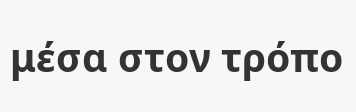μέσα στον τρόπο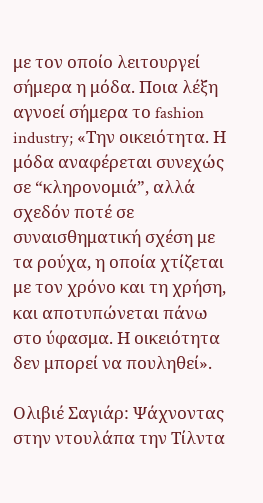με τον οποίο λειτουργεί σήμερα η μόδα. Ποια λέξη αγνοεί σήμερα το fashion industry; «Την οικειότητα. Η μόδα αναφέρεται συνεχώς σε “κληρονομιά”, αλλά σχεδόν ποτέ σε συναισθηματική σχέση με τα ρούχα, η οποία χτίζεται με τον χρόνο και τη χρήση, και αποτυπώνεται πάνω στο ύφασμα. Η οικειότητα δεν μπορεί να πουληθεί».

Ολιβιέ Σαγιάρ: Ψάχνοντας στην ντουλάπα την Τίλντα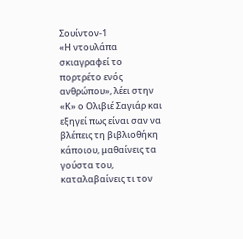Σουίντον-1
«Η ντουλάπα σκιαγραφεί το πορτρέτο ενός ανθρώπου», λέει στην «Κ» ο Ολιβιέ Σαγιάρ και εξηγεί πως είναι σαν να βλέπεις τη βιβλιοθήκη κάποιου, μαθαίνεις τα γούστα του, καταλαβαίνεις τι τον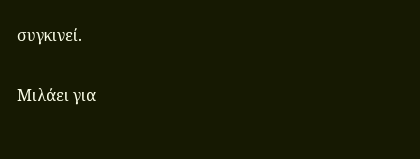συγκινεί.

Μιλάει για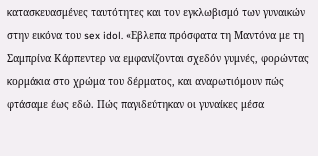κατασκευασμένες ταυτότητες και τον εγκλωβισμό των γυναικών στην εικόνα του sex idol. «Εβλεπα πρόσφατα τη Mαντόνα με τη Σαμπρίνα Κάρπεντερ να εμφανίζονται σχεδόν γυμνές, φορώντας κορμάκια στο χρώμα του δέρματος, και αναρωτιόμουν πώς φτάσαμε έως εδώ. Πώς παγιδεύτηκαν οι γυναίκες μέσα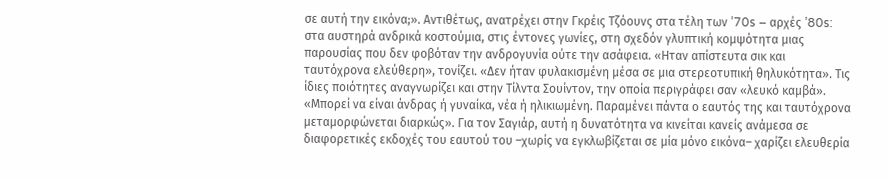σε αυτή την εικόνα;». Αντιθέτως, ανατρέχει στην Γκρέις Τζόουνς στα τέλη των ’70s – αρχές ’80s: στα αυστηρά ανδρικά κοστούμια, στις έντονες γωνίες, στη σχεδόν γλυπτική κομψότητα μιας παρουσίας που δεν φοβόταν την ανδρογυνία ούτε την ασάφεια. «Ηταν απίστευτα σικ και ταυτόχρονα ελεύθερη», τονίζει. «Δεν ήταν φυλακισμένη μέσα σε μια στερεοτυπική θηλυκότητα». Τις ίδιες ποιότητες αναγνωρίζει και στην Τίλντα Σουίντον, την οποία περιγράφει σαν «λευκό καμβά». «Μπορεί να είναι άνδρας ή γυναίκα, νέα ή ηλικιωμένη. Παραμένει πάντα ο εαυτός της και ταυτόχρονα μεταμορφώνεται διαρκώς». Για τον Σαγιάρ, αυτή η δυνατότητα να κινείται κανείς ανάμεσα σε διαφορετικές εκδοχές του εαυτού του –χωρίς να εγκλωβίζεται σε μία μόνο εικόνα– χαρίζει ελευθερία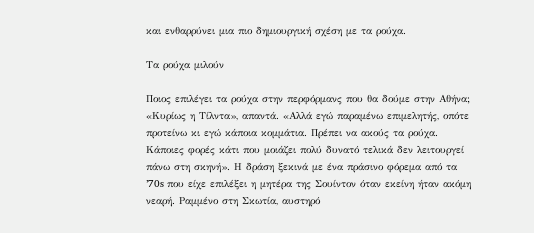και ενθαρρύνει μια πιο δημιουργική σχέση με τα ρούχα.

Τα ρούχα μιλούν

Ποιος επιλέγει τα ρούχα στην περφόρμανς που θα δούμε στην Αθήνα; «Κυρίως η Τίλντα», απαντά. «Αλλά εγώ παραμένω επιμελητής, οπότε προτείνω κι εγώ κάποια κομμάτια. Πρέπει να ακούς τα ρούχα. Κάποιες φορές κάτι που μοιάζει πολύ δυνατό τελικά δεν λειτουργεί πάνω στη σκηνή». Η δράση ξεκινά με ένα πράσινο φόρεμα από τα ’70s που είχε επιλέξει η μητέρα της Σουίντον όταν εκείνη ήταν ακόμη νεαρή. Ραμμένο στη Σκωτία, αυστηρό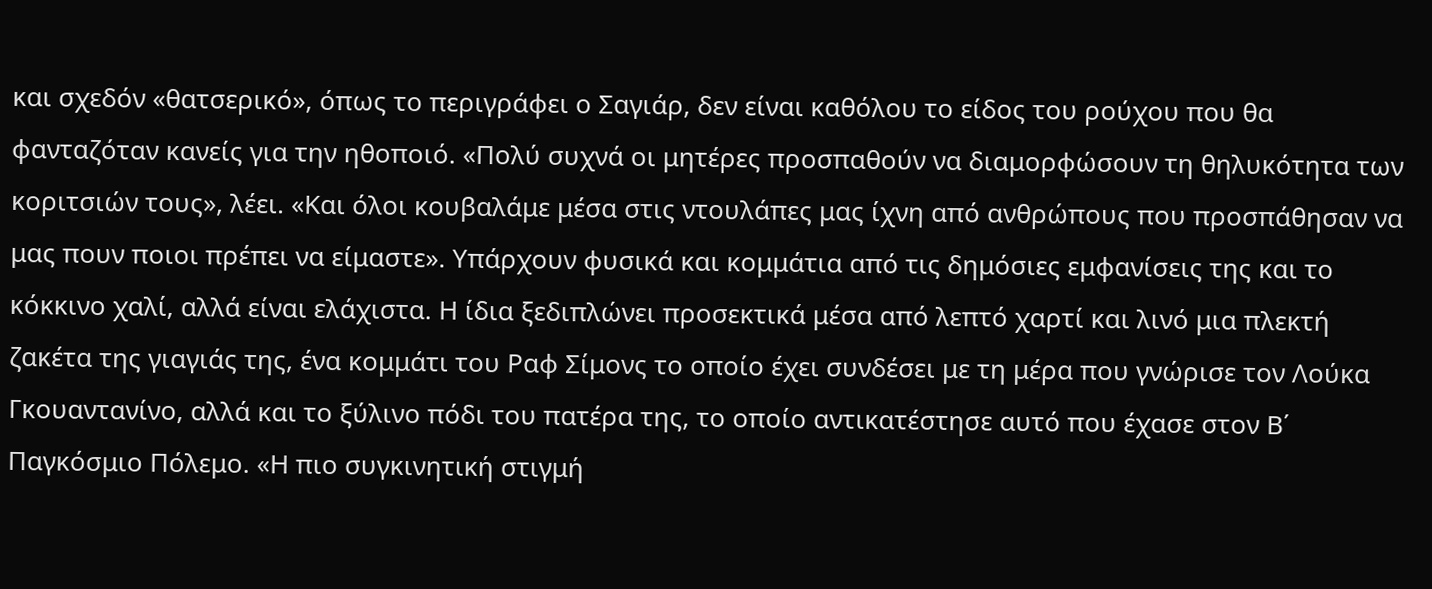και σχεδόν «θατσερικό», όπως το περιγράφει ο Σαγιάρ, δεν είναι καθόλου το είδος του ρούχου που θα φανταζόταν κανείς για την ηθοποιό. «Πολύ συχνά οι μητέρες προσπαθούν να διαμορφώσουν τη θηλυκότητα των κοριτσιών τους», λέει. «Και όλοι κουβαλάμε μέσα στις ντουλάπες μας ίχνη από ανθρώπους που προσπάθησαν να μας πουν ποιοι πρέπει να είμαστε». Υπάρχουν φυσικά και κομμάτια από τις δημόσιες εμφανίσεις της και το κόκκινο χαλί, αλλά είναι ελάχιστα. Η ίδια ξεδιπλώνει προσεκτικά μέσα από λεπτό χαρτί και λινό μια πλεκτή ζακέτα της γιαγιάς της, ένα κομμάτι του Ραφ Σίμονς το οποίο έχει συνδέσει με τη μέρα που γνώρισε τον Λούκα Γκουαντανίνο, αλλά και το ξύλινο πόδι του πατέρα της, το οποίο αντικατέστησε αυτό που έχασε στον Β΄ Παγκόσμιο Πόλεμο. «Η πιο συγκινητική στιγμή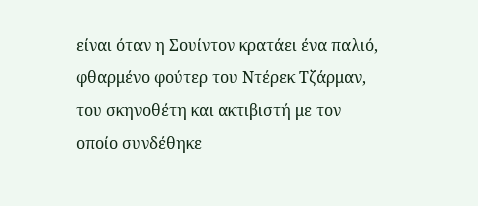είναι όταν η Σουίντον κρατάει ένα παλιό, φθαρμένο φούτερ του Ντέρεκ Τζάρμαν, του σκηνοθέτη και ακτιβιστή με τον οποίο συνδέθηκε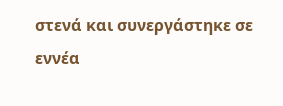στενά και συνεργάστηκε σε εννέα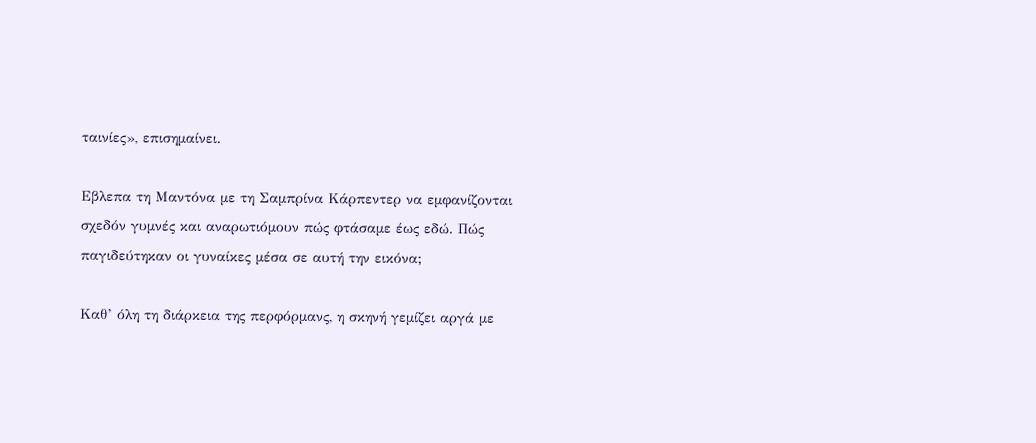ταινίες», επισημαίνει.

Εβλεπα τη Mαντόνα με τη Σαμπρίνα Κάρπεντερ να εμφανίζονται σχεδόν γυμνές και αναρωτιόμουν πώς φτάσαμε έως εδώ. Πώς παγιδεύτηκαν οι γυναίκες μέσα σε αυτή την εικόνα;

Καθ’ όλη τη διάρκεια της περφόρμανς, η σκηνή γεμίζει αργά με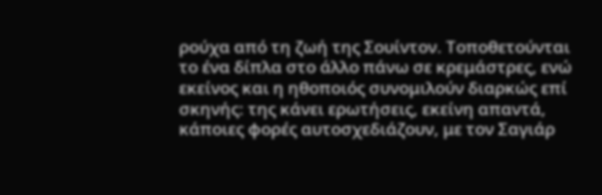ρούχα από τη ζωή της Σουίντον. Τοποθετούνται το ένα δίπλα στο άλλο πάνω σε κρεμάστρες, ενώ εκείνος και η ηθοποιός συνομιλούν διαρκώς επί σκηνής: της κάνει ερωτήσεις, εκείνη απαντά, κάποιες φορές αυτοσχεδιάζουν, με τον Σαγιάρ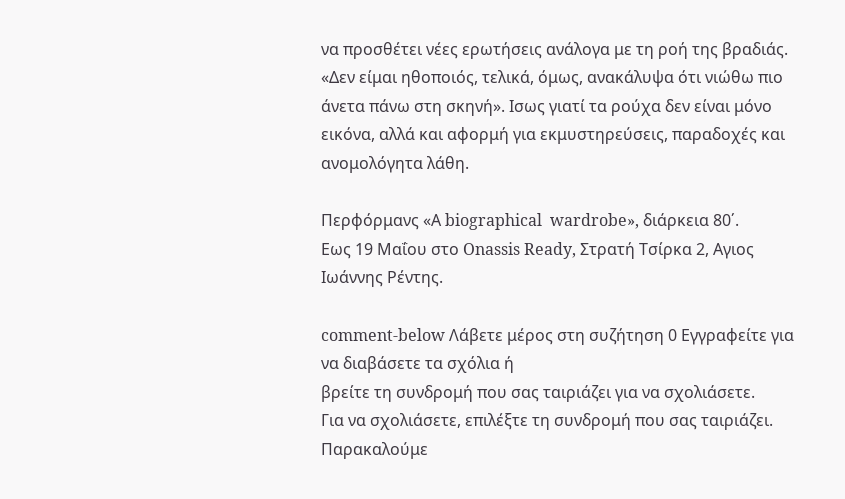να προσθέτει νέες ερωτήσεις ανάλογα με τη ροή της βραδιάς. «Δεν είμαι ηθοποιός, τελικά, όμως, ανακάλυψα ότι νιώθω πιο άνετα πάνω στη σκηνή». Ισως γιατί τα ρούχα δεν είναι μόνο εικόνα, αλλά και αφορμή για εκμυστηρεύσεις, παραδοχές και ανομολόγητα λάθη.

Περφόρμανς «Α biographical  wardrobe», διάρκεια 80΄.
Εως 19 Μαΐου στο Onassis Ready, Στρατή Τσίρκα 2, Αγιος Ιωάννης Ρέντης.

comment-below Λάβετε μέρος στη συζήτηση 0 Εγγραφείτε για να διαβάσετε τα σχόλια ή
βρείτε τη συνδρομή που σας ταιριάζει για να σχολιάσετε.
Για να σχολιάσετε, επιλέξτε τη συνδρομή που σας ταιριάζει. Παρακαλούμε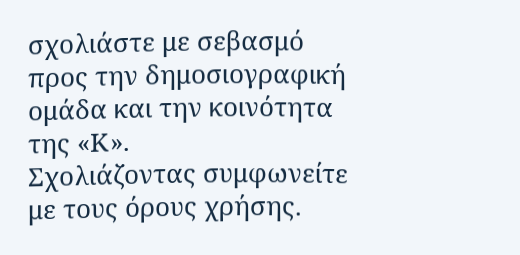σχολιάστε με σεβασμό προς την δημοσιογραφική ομάδα και την κοινότητα της «Κ».
Σχολιάζοντας συμφωνείτε με τους όρους χρήσης.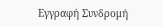Εγγραφή Συνδρομή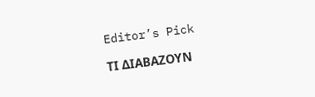Editor’s Pick

ΤΙ ΔΙΑΒΑΖΟΥΝ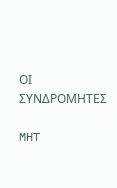ΟΙ ΣΥΝΔΡΟΜΗΤΕΣ

MHT